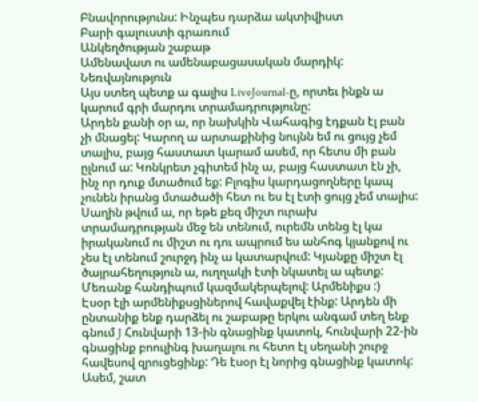Բնավորությունս: Ինչպես դարձա ակտիվիստ
Բարի գալուստի գրառում
Անկեղծության շաբաթ
Ամենավատ ու ամենաբացասական մարդիկ: Նեռվայնություն
Այս ստեղ պետք ա գալիս LiveJournal-ը, որտեւ ինքն ա կարում գրի մարդու տրամադրությունը:
Արդեն քանի օր ա, որ նախկին Վահագից էդքան էլ բան չի մնացել: Կարող ա արտաքինից նույնն եմ ու ցույց չեմ տալիս, բայց հաստատ կարամ ասեմ, որ հետս մի բան ըլնում ա: Կոնկրետ չգիտեմ ինչ ա, բայց հաստատ էն չի, ինչ որ դուք մտածում եք: Բլոգիս կարդացողները կապ չունեն իրանց մտածածի հետ ու ես էլ էտի ցույց չեմ տալիս: Սաղին թվում ա, որ եթե քեզ միշտ ուրախ տրամադրության մեջ են տենում, ուրեմն տենց էլ կա իրականում ու միշտ ու դու ապրում ես անհոգ կյանքով ու չես էլ տենում շուրջդ ինչ ա կատարվում: Կյանքը միշտ էլ ծայրահեղություն ա, ուղղակի էտի նկատել ա պետք:
Մեռանք հանդիպում կազմակերպելով: Արմենիքս :)
Էսօր էլի արմենիքսցիներով հավաքվել էինք: Արդեն մի ընտանիք ենք դարձել ու շաբաթը երկու անգամ տեղ ենք գնում J Հունվարի 13-ին գնացինք կատոկ, հունվարի 22-ին գնացինք բոուլինգ խաղալու ու հետո էլ սեղանի շուրջ հավեսով զրուցեցինք: Դե էսօր էլ նորից գնացինք կատոկ: Ասեմ, շատ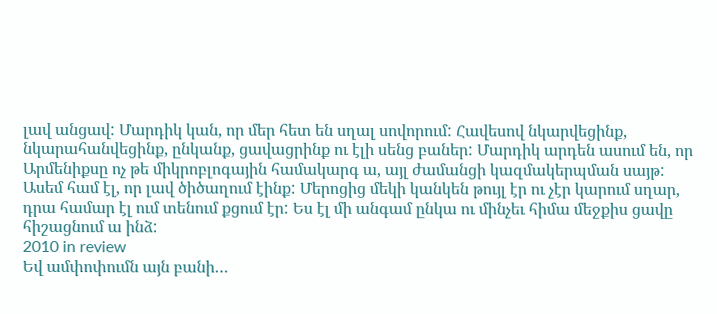լավ անցավ: Մարդիկ կան, որ մեր հետ են սղալ սովորում: Հավեսով նկարվեցինք, նկարահանվեցինք, ընկանք, ցավացրինք ու էլի սենց բաներ: Մարդիկ արդեն ասում են, որ Արմենիքսը ոչ թե միկրոբլոգային համակարգ ա, այլ ժամանցի կազմակերպման սայթ: Ասեմ համ էլ, որ լավ ծիծաղում էինք: Մերոցից մեկի կանկեն թույլ էր ու չէր կարում սղար, դրա համար էլ ում տենում քցում էր: Ես էլ մի անգամ ընկա ու մինչեւ հիմա մեջքիս ցավը հիշացնում ա ինձ:
2010 in review
Եվ ամփոփումն այն բանի…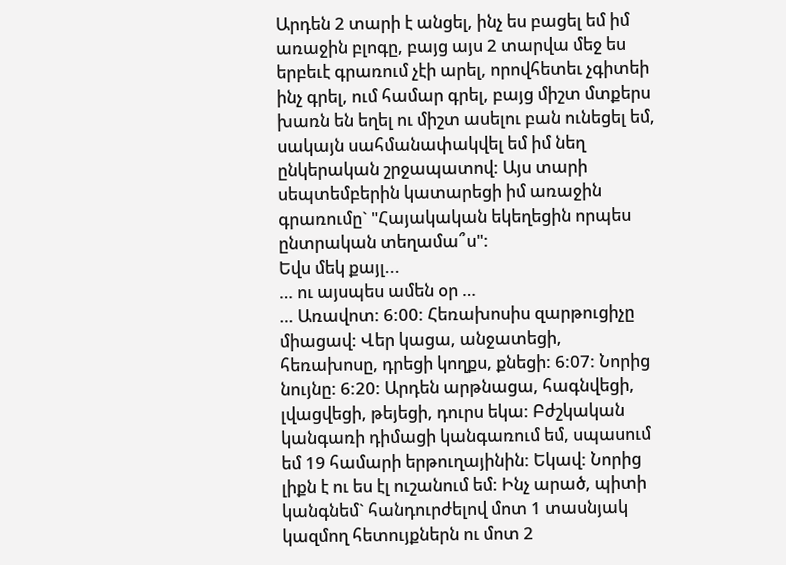Արդեն 2 տարի է անցել, ինչ ես բացել եմ իմ առաջին բլոգը, բայց այս 2 տարվա մեջ ես երբեւէ գրառում չէի արել, որովհետեւ չգիտեի ինչ գրել, ում համար գրել, բայց միշտ մտքերս խառն են եղել ու միշտ ասելու բան ունեցել եմ, սակայն սահմանափակվել եմ իմ նեղ ընկերական շրջապատով: Այս տարի սեպտեմբերին կատարեցի իմ առաջին գրառումը` "Հայակական եկեղեցին որպես ընտրական տեղամա՞ս":
Եվս մեկ քայլ...
… ու այսպես ամեն օր …
… Առավոտ: 6:00: Հեռախոսիս զարթուցիչը միացավ: Վեր կացա, անջատեցի, հեռախոսը, դրեցի կողքս, քնեցի: 6:07: Նորից նույնը: 6:20: Արդեն արթնացա, հագնվեցի, լվացվեցի, թեյեցի, դուրս եկա: Բժշկական կանգառի դիմացի կանգառում եմ, սպասում եմ 19 համարի երթուղայինին: Եկավ: Նորից լիքն է ու ես էլ ուշանում եմ: Ինչ արած, պիտի կանգնեմ` հանդուրժելով մոտ 1 տասնյակ կազմող հետույքներն ու մոտ 2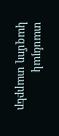տասնյակ կազմող տարբեր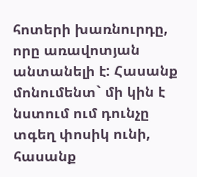հոտերի խառնուրդը, որը առավոտյան անտանելի է: Հասանք մոնումենտ` մի կին է նստում ում դունչը տգեղ փոսիկ ունի, հասանք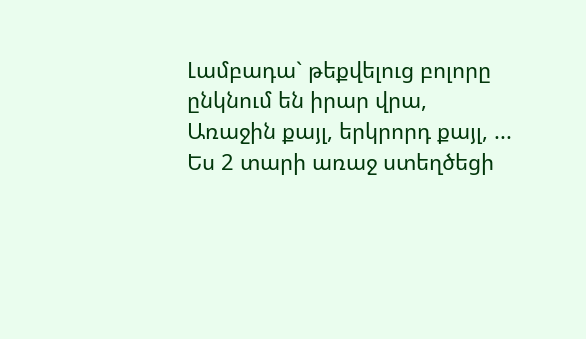Լամբադա` թեքվելուց բոլորը ընկնում են իրար վրա,
Առաջին քայլ, երկրորդ քայլ, ...
Ես 2 տարի առաջ ստեղծեցի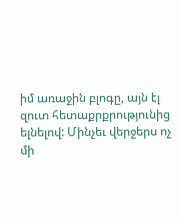իմ առաջին բլոգը, այն էլ զուտ հետաքրքրությունից ելնելով: Մինչեւ վերջերս ոչ մի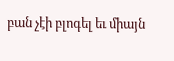բան չէի բլոգել եւ միայն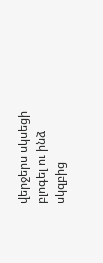վերջերս սկսեցի բլոգել ու ինձ սկզբից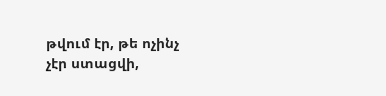թվում էր, թե ոչինչ չէր ստացվի,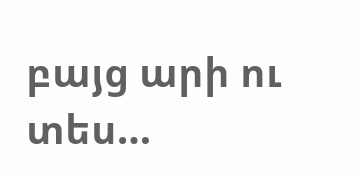բայց արի ու տես…